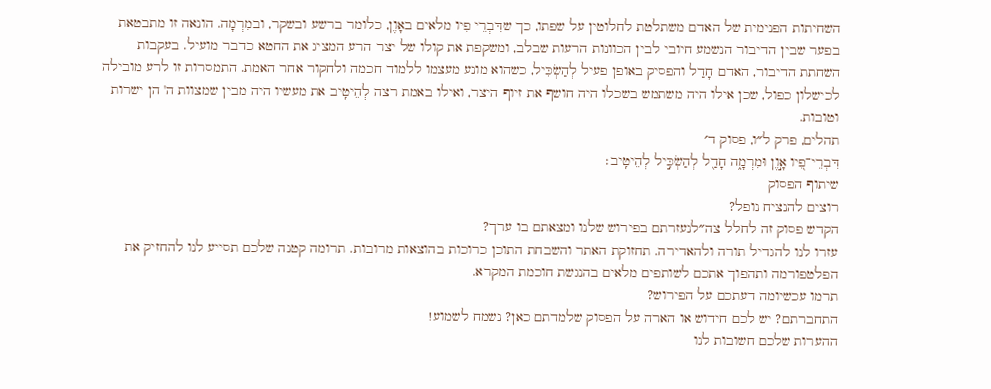השחיתות הפנימית של האדם משתלטת לחלוטין על שפתו, כך שדִּבְרֵי פִיו מלאים באָוֶן, כלומר ברשע ובשקר, ובמִרְמָה. הונאה זו מתבטאת בפער שבין הדיבור הנשמע חיובי לבין הכוונות הרעות שבלב, ומשקפת את קולו של יצר הרע המציג את החטא כדבר מועיל. בעקבות השחתת הדיבור, האדם חָדַל והפסיק באופן פעיל לְהַשְׂכִּיל, כשהוא מונע מעצמו ללמוד חכמה ולחקור אחר האמת. התמסרות זו לרע מובילה לכישלון כפול, שכן אילו היה משתמש בשכלו היה חושף את זיוף היצר, ואילו באמת רצה לְהֵיטִֽיב את מעשיו היה מבין שמצוות ה' הן ישרות וטובות.
תהלים, פרק ל״ו, פסוק ד׳
דִּבְרֵי־פִ֭יו אָ֣וֶן וּמִרְמָ֑ה חָדַ֖ל לְהַשְׂכִּ֣יל לְהֵיטִֽיב׃
שיתוף הפסוק
רוצים להנציח נופל?
הקדש פסוק זה לחלל צה״לנעזרתם בפירוש שלנו ומצאתם בו ערך?
עזרו לנו להגדיל תורה ולהאדירה. תחזוקת האתר והשבחת התוכן כרוכות בהוצאות מרובות. תרומה קטנה שלכם תסייע לנו להחזיק את הפלטפורמה ותהפוך אתכם לשותפים מלאים בהנגשת חוכמת המקרא.
תרמו עכשיומה דעתכם על הפירוש?
התחברתם? יש לכם חידוש או הארה על הפסוק שלמדתם כאן? נשמח לשמוע!
ההערות שלכם חשובות לנו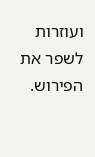ועוזרות לשפר את הפירוש.